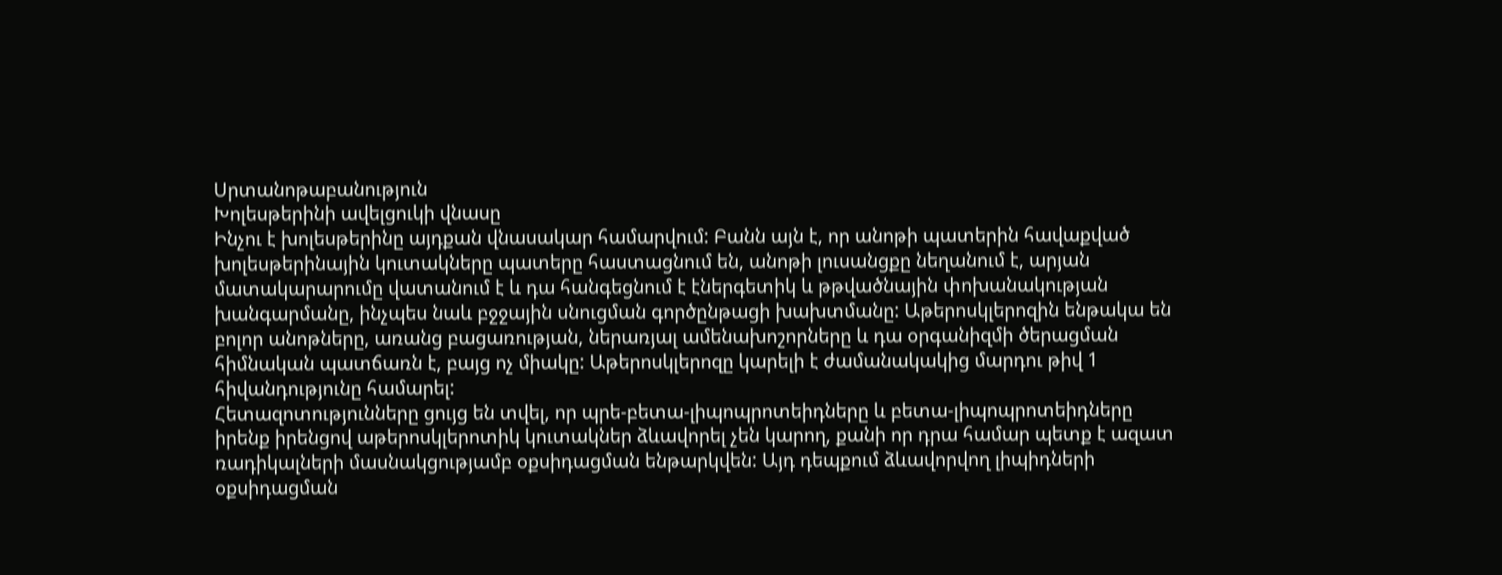Սրտանոթաբանություն
Խոլեսթերինի ավելցուկի վնասը
Ինչու է խոլեսթերինը այդքան վնասակար համարվում: Բանն այն է, որ անոթի պատերին հավաքված խոլեսթերինային կուտակները պատերը հաստացնում են, անոթի լուսանցքը նեղանում է, արյան մատակարարումը վատանում է և դա հանգեցնում է էներգետիկ և թթվածնային փոխանակության խանգարմանը, ինչպես նաև բջջային սնուցման գործընթացի խախտմանը: Աթերոսկլերոզին ենթակա են բոլոր անոթները, առանց բացառության, ներառյալ ամենախոշորները և դա օրգանիզմի ծերացման հիմնական պատճառն է, բայց ոչ միակը: Աթերոսկլերոզը կարելի է ժամանակակից մարդու թիվ 1 հիվանդությունը համարել:
Հետազոտությունները ցույց են տվել, որ պրե-բետա-լիպոպրոտեիդները և բետա-լիպոպրոտեիդները իրենք իրենցով աթերոսկլերոտիկ կուտակներ ձևավորել չեն կարող, քանի որ դրա համար պետք է ազատ ռադիկալների մասնակցությամբ օքսիդացման ենթարկվեն: Այդ դեպքում ձևավորվող լիպիդների օքսիդացման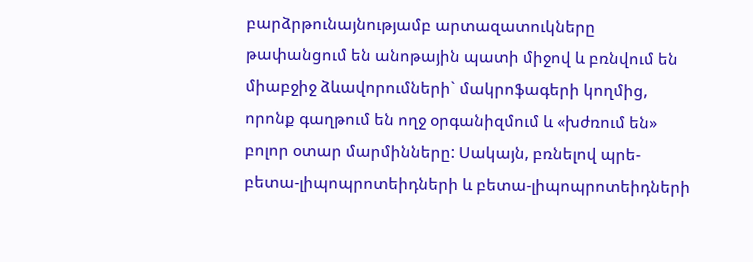բարձրթունայնությամբ արտազատուկները թափանցում են անոթային պատի միջով և բռնվում են միաբջիջ ձևավորումների` մակրոֆագերի կողմից, որոնք գաղթում են ողջ օրգանիզմում և «խժռում են» բոլոր օտար մարմինները: Սակայն, բռնելով պրե-բետա-լիպոպրոտեիդների և բետա-լիպոպրոտեիդների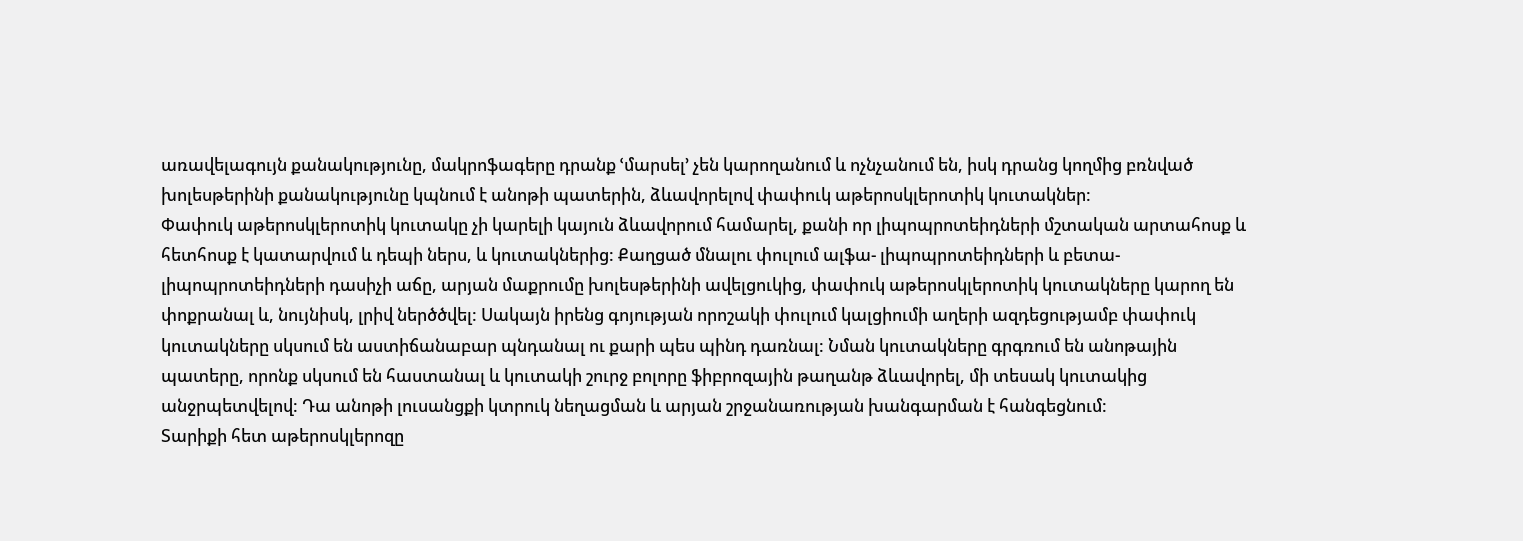առավելագույն քանակությունը, մակրոֆագերը դրանք ՙմարսել՚ չեն կարողանում և ոչնչանում են, իսկ դրանց կողմից բռնված խոլեսթերինի քանակությունը կպնում է անոթի պատերին, ձևավորելով փափուկ աթերոսկլերոտիկ կուտակներ:
Փափուկ աթերոսկլերոտիկ կուտակը չի կարելի կայուն ձևավորում համարել, քանի որ լիպոպրոտեիդների մշտական արտահոսք և հետհոսք է կատարվում և դեպի ներս, և կուտակներից: Քաղցած մնալու փուլում ալֆա- լիպոպրոտեիդների և բետա- լիպոպրոտեիդների դասիչի աճը, արյան մաքրումը խոլեսթերինի ավելցուկից, փափուկ աթերոսկլերոտիկ կուտակները կարող են փոքրանալ և, նույնիսկ, լրիվ ներծծվել: Սակայն իրենց գոյության որոշակի փուլում կալցիումի աղերի ազդեցությամբ փափուկ կուտակները սկսում են աստիճանաբար պնդանալ ու քարի պես պինդ դառնալ: Նման կուտակները գրգռում են անոթային պատերը, որոնք սկսում են հաստանալ և կուտակի շուրջ բոլորը ֆիբրոզային թաղանթ ձևավորել, մի տեսակ կուտակից անջրպետվելով: Դա անոթի լուսանցքի կտրուկ նեղացման և արյան շրջանառության խանգարման է հանգեցնում:
Տարիքի հետ աթերոսկլերոզը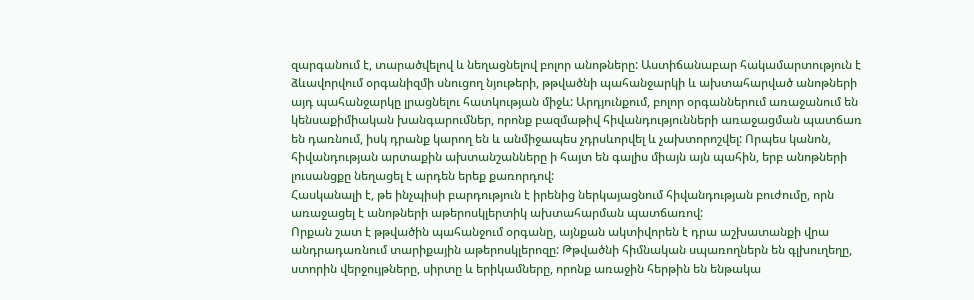զարգանում է, տարածվելով և նեղացնելով բոլոր անոթները: Աստիճանաբար հակամարտություն է ձևավորվում օրգանիզմի սնուցող նյութերի, թթվածնի պահանջարկի և ախտահարված անոթների այդ պահանջարկը լրացնելու հատկության միջև: Արդյունքում, բոլոր օրգաններում առաջանում են կենսաքիմիական խանգարումներ, որոնք բազմաթիվ հիվանդությունների առաջացման պատճառ են դառնում, իսկ դրանք կարող են և անմիջապես չդրսևորվել և չախտորոշվել: Որպես կանոն, հիվանդության արտաքին ախտանշանները ի հայտ են գալիս միայն այն պահին, երբ անոթների լուսանցքը նեղացել է արդեն երեք քառորդով:
Հասկանալի է, թե ինչպիսի բարդություն է իրենից ներկայացնում հիվանդության բուժումը, որն առաջացել է անոթների աթերոսկլերտիկ ախտահարման պատճառով:
Որքան շատ է թթվածին պահանջում օրգանը, այնքան ակտիվորեն է դրա աշխատանքի վրա անդրադառնում տարիքային աթերոսկլերոզը: Թթվածնի հիմնական սպառողներն են գլխուղեղը, ստորին վերջույթները, սիրտը և երիկամները, որոնք առաջին հերթին են ենթակա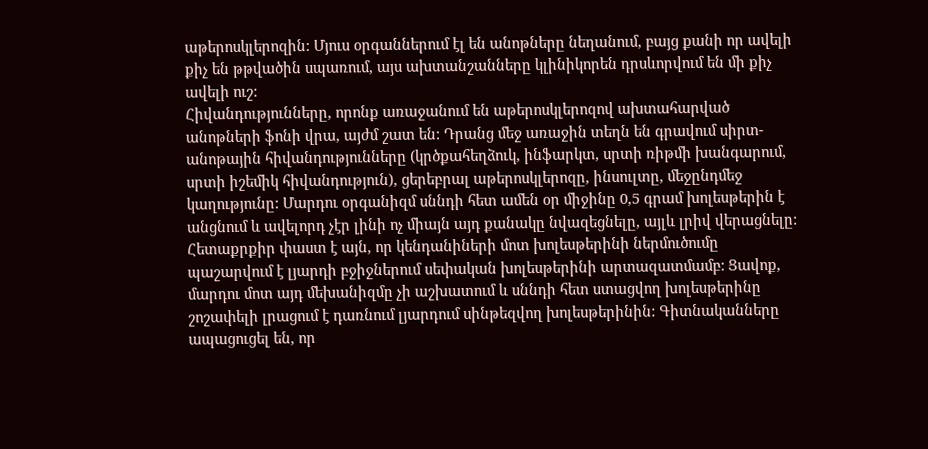աթերոսկլերոզին: Մյուս օրգաններում էլ են անոթները նեղանում, բայց քանի որ ավելի քիչ են թթվածին սպառում, այս ախտանշանները կլինիկորեն դրսևորվում են մի քիչ ավելի ուշ:
Հիվանդությունները, որոնք առաջանում են աթերոսկլերոզով ախտահարված անոթների ֆոնի վրա, այժմ շատ են: Դրանց մեջ առաջին տեղն են գրավում սիրտ-անոթային հիվանդությունները (կրծքահեղձուկ, ինֆարկտ, սրտի ռիթմի խանգարում, սրտի իշեմիկ հիվանդություն), ցերեբրալ աթերոսկլերոզը, ինսուլտը, մեջընդմեջ կաղությունը: Մարդու օրգանիզմ սննդի հետ ամեն օր միջինը 0,5 գրամ խոլեսթերին է անցնում և ավելորդ չէր լինի ոչ միայն այդ քանակը նվազեցնելը, այլև լրիվ վերացնելը: Հետաքրքիր փաստ է այն, որ կենդանիների մոտ խոլեսթերինի ներմուծումը պաշարվում է լյարդի բջիջներում սեփական խոլեսթերինի արտազատմամբ: Ցավոք, մարդու մոտ այդ մեխանիզմը չի աշխատում և սննդի հետ ստացվող խոլեսթերինը շոշափելի լրացում է դառնում լյարդում սինթեզվող խոլեսթերինին: Գիտնականները ապացուցել են, որ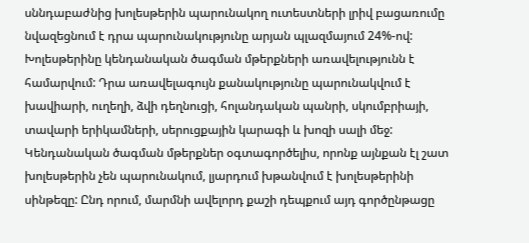սննդաբաժնից խոլեսթերին պարունակող ուտեստների լրիվ բացառումը նվազեցնում է դրա պարունակությունը արյան պլազմայում 24%-ով:
Խոլեսթերինը կենդանական ծագման մթերքների առավելությունն է համարվում: Դրա առավելագույն քանակությունը պարունակվում է խավիարի, ուղեղի, ձվի դեղնուցի, հոլանդական պանրի, սկումբրիայի, տավարի երիկամների, սերուցքային կարագի և խոզի սալի մեջ: Կենդանական ծագման մթերքներ օգտագործելիս, որոնք այնքան էլ շատ խոլեսթերին չեն պարունակում, լյարդում խթանվում է խոլեսթերինի սինթեզը: Ընդ որում, մարմնի ավելորդ քաշի դեպքում այդ գործընթացը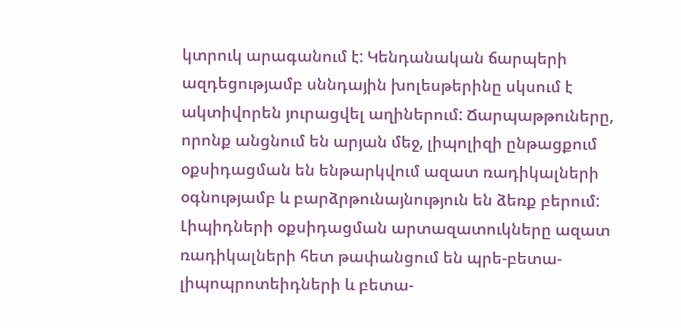կտրուկ արագանում է: Կենդանական ճարպերի ազդեցությամբ սննդային խոլեսթերինը սկսում է ակտիվորեն յուրացվել աղիներում: Ճարպաթթուները, որոնք անցնում են արյան մեջ, լիպոլիզի ընթացքում օքսիդացման են ենթարկվում ազատ ռադիկալների օգնությամբ և բարձրթունայնություն են ձեռք բերում: Լիպիդների օքսիդացման արտազատուկները ազատ ռադիկալների հետ թափանցում են պրե-բետա-լիպոպրոտեիդների և բետա-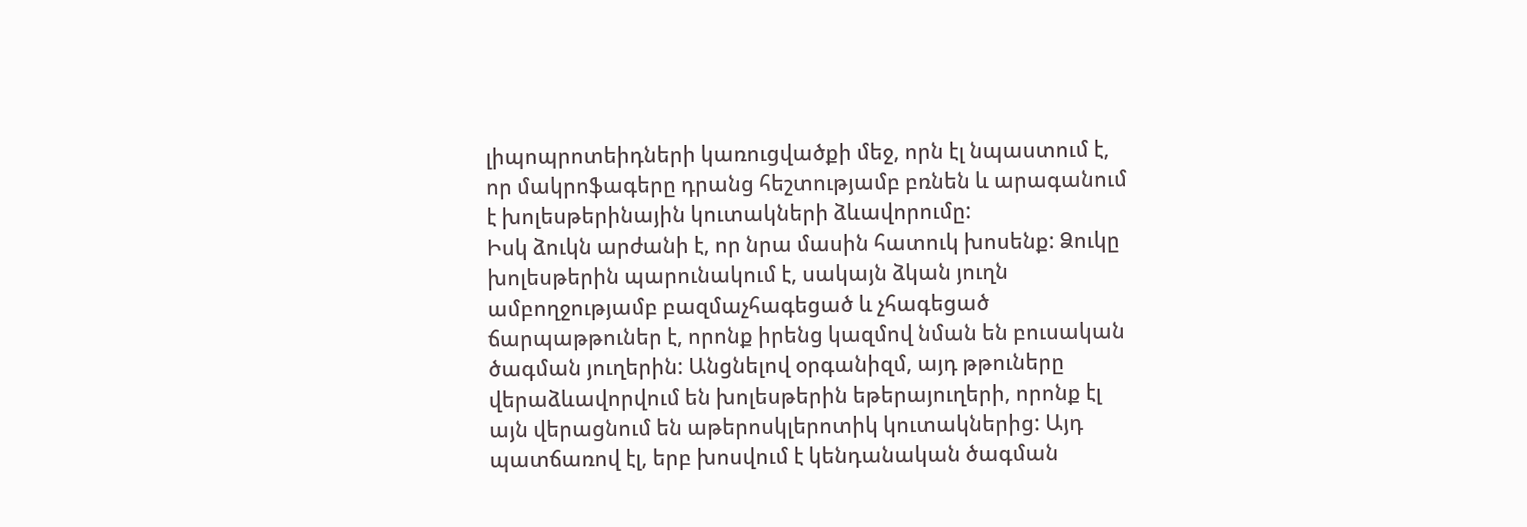լիպոպրոտեիդների կառուցվածքի մեջ, որն էլ նպաստում է, որ մակրոֆագերը դրանց հեշտությամբ բռնեն և արագանում է խոլեսթերինային կուտակների ձևավորումը:
Իսկ ձուկն արժանի է, որ նրա մասին հատուկ խոսենք: Ձուկը խոլեսթերին պարունակում է, սակայն ձկան յուղն ամբողջությամբ բազմաչհագեցած և չհագեցած ճարպաթթուներ է, որոնք իրենց կազմով նման են բուսական ծագման յուղերին: Անցնելով օրգանիզմ, այդ թթուները վերաձևավորվում են խոլեսթերին եթերայուղերի, որոնք էլ այն վերացնում են աթերոսկլերոտիկ կուտակներից: Այդ պատճառով էլ, երբ խոսվում է կենդանական ծագման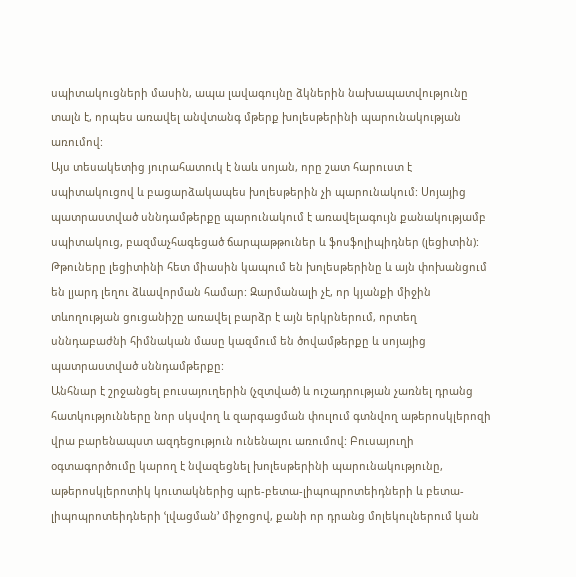սպիտակուցների մասին, ապա լավագույնը ձկներին նախապատվությունը տալն է, որպես առավել անվտանգ մթերք խոլեսթերինի պարունակության առումով:
Այս տեսակետից յուրահատուկ է նաև սոյան, որը շատ հարուստ է սպիտակուցով և բացարձակապես խոլեսթերին չի պարունակում: Սոյայից պատրաստված սննդամթերքը պարունակում է առավելագույն քանակությամբ սպիտակուց, բազմաչհագեցած ճարպաթթուներ և ֆոսֆոլիպիդներ (լեցիտին): Թթուները լեցիտինի հետ միասին կապում են խոլեսթերինը և այն փոխանցում են լյարդ լեղու ձևավորման համար: Զարմանալի չէ, որ կյանքի միջին տևողության ցուցանիշը առավել բարձր է այն երկրներում, որտեղ սննդաբաժնի հիմնական մասը կազմում են ծովամթերքը և սոյայից պատրաստված սննդամթերքը:
Անհնար է շրջանցել բուսայուղերին (չզտված) և ուշադրության չառնել դրանց հատկությունները նոր սկսվող և զարգացման փուլում գտնվող աթերոսկլերոզի վրա բարենապստ ազդեցություն ունենալու առումով: Բուսայուղի օգտագործումը կարող է նվազեցնել խոլեսթերինի պարունակությունը, աթերոսկլերոտիկ կուտակներից պրե-բետա-լիպոպրոտեիդների և բետա-լիպոպրոտեիդների ՙլվացման՚ միջոցով, քանի որ դրանց մոլեկուլներում կան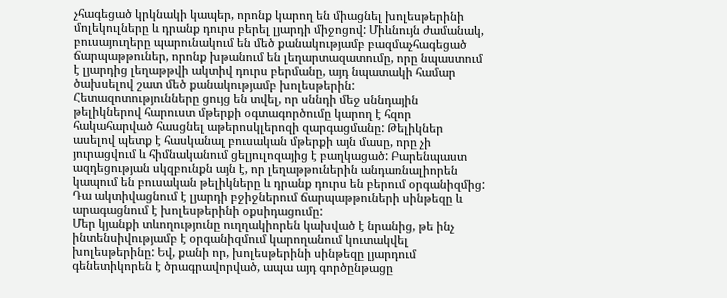չհագեցած կրկնակի կապեր, որոնք կարող են միացնել խոլեսթերինի մոլեկուլները և դրանք դուրս բերել լյարդի միջոցով: Միևնույն ժամանակ, բուսայուղերը պարունակում են մեծ քանակությամբ բազմաչհագեցած ճարպաթթուներ, որոնք խթանում են լեղարտազատումը, որը նպաստում է լյարդից լեղաթթվի ակտիվ դուրս բերմանը, այդ նպատակի համար ծախսելով շատ մեծ քանակությամբ խոլեսթերին:
Հետազոտությունները ցույց են տվել, որ սննդի մեջ սննդային թելիկներով հարուստ մթերքի օգտագործումը կարող է հզոր հակահարված հասցնել աթերոսկլերոզի զարգացմանը: Թելիկներ ասելով պետք է հասկանալ բուսական մթերքի այն մասը, որը չի յուրացվում և հիմնականում ցելյուլոզայից է բաղկացած: Բարենպաստ ազդեցության սկզբունքն այն է, որ լեղաթթուներին անդառնալիորեն կապում են բուսական թելիկները և դրանք դուրս են բերում օրգանիզմից: Դա ակտիվացնում է լյարդի բջիջներում ճարպաթթուների սինթեզը և արագացնում է խոլեսթերինի օքսիդացումը:
Մեր կյանքի տևողությունը ուղղակիորեն կախված է նրանից, թե ինչ ինտենսիվությամբ է օրգանիզմում կարողանում կուտակվել խոլեսթերինը: Եվ, քանի որ, խոլեսթերինի սինթեզը լյարդում գենետիկորեն է ծրագրավորված, ապա այդ գործընթացը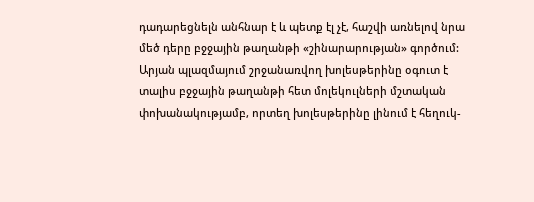դադարեցնելն անհնար է և պետք էլ չէ, հաշվի առնելով նրա մեծ դերը բջջային թաղանթի «շինարարության» գործում: Արյան պլազմայում շրջանառվող խոլեսթերինը օգուտ է տալիս բջջային թաղանթի հետ մոլեկուլների մշտական փոխանակությամբ, որտեղ խոլեսթերինը լինում է հեղուկ-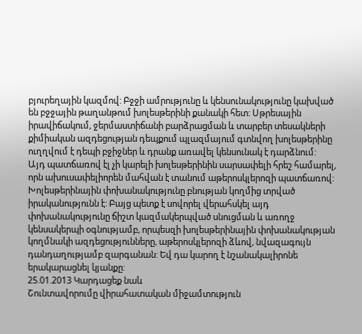բյուրեղային կազմով: Բջջի ամրությունը և կենսունակությունը կախված են բջջային թաղանթում խոլեսթերինի քանակի հետ: Սթրեսային իրավիճակում, ջերմաստիճանի բարձրացման և տարբեր տեսակների քիմիական ազդեցության դեպքում պլազմայում գտնվող խոլեսթերինը ուղղվում է դեպի բջիջներ և դրանք առավել կենսունակ է դարձնում:
Այդ պատճառով էլ չի կարելի խոլեսթերինին սարսափելի հրեշ համարել, որն ախուսափելիորեն մահվան է տանում աթերոսկլերոզի պատճառով: Խոլեսթերինային փոխանակությունը բնության կողմից տրված իրականությունն է: Բայց պետք է սովորել վերահսկել այդ փոխանակությունը ճիշտ կազմակերպված սնուցման և առողջ կենսակերպի օգնությամբ, որպեսզի խոլեսթերինային փոխանակության կողմնակի ազդեցությունները, աթերոսկլերոզի ձևով, նվազագույն դանդաղությամբ զարգանան: Եվ դա կարող է նշանակալիրոնե երակարացնել կյանքը:
25.01.2013 Կարդացեք նաև
Շունտավորումը վիրահատական միջամտություն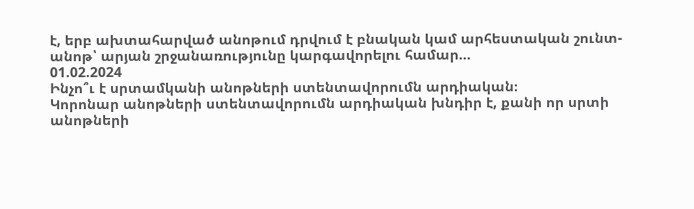է, երբ ախտահարված անոթում դրվում է բնական կամ արհեստական շունտ-անոթ՝ արյան շրջանառությունը կարգավորելու համար...
01.02.2024
Ինչո՞ւ է սրտամկանի անոթների ստենտավորումն արդիական։
Կորոնար անոթների ստենտավորումն արդիական խնդիր է, քանի որ սրտի անոթների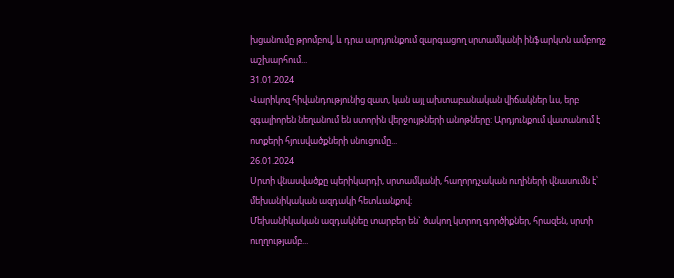խցանումը թրոմբով, և դրա արդյունքում զարգացող սրտամկանի ինֆարկտն ամբողջ աշխարհում...
31.01.2024
Վարիկոզ հիվանդությունից զատ, կան այլ ախտաբանական վիճակներ ևս, երբ զգալիորեն նեղանում են ստորին վերջույթների անոթները: Արդյունքում վատանում է ոտքերի հյուսվածքների սնուցումը...
26.01.2024
Սրտի վնասվածքը պերիկարդի, սրտամկանի, հաղորդչական ուղիների վնասումն է՝ մեխանիկական ազդակի հետևանքով։
Մեխանիկական ազդակնեը տարբեր են` ծակող կտրող գործիքներ, հրազեն, սրտի ուղղությամբ...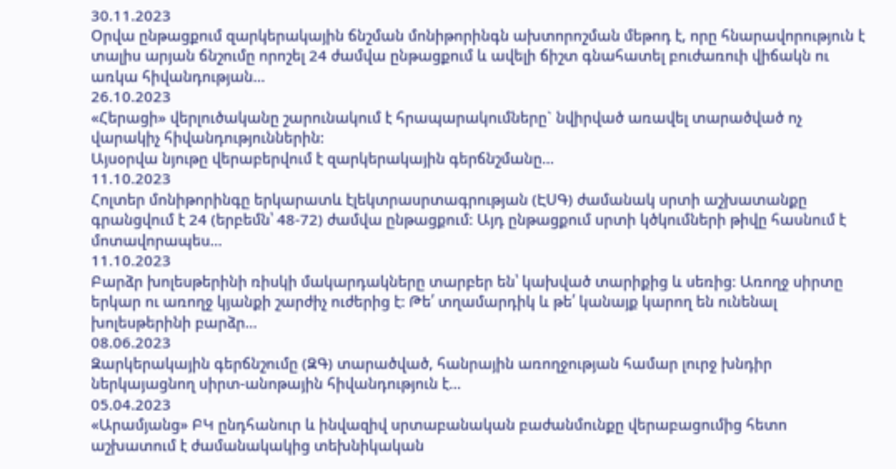30.11.2023
Օրվա ընթացքում զարկերակային ճնշման մոնիթորինգն ախտորոշման մեթոդ է, որը հնարավորություն է տալիս արյան ճնշումը որոշել 24 ժամվա ընթացքում և ավելի ճիշտ գնահատել բուժառուի վիճակն ու առկա հիվանդության...
26.10.2023
«Հերացի» վերլուծականը շարունակում է հրապարակումները` նվիրված առավել տարածված ոչ վարակիչ հիվանդություններին:
Այսօրվա նյութը վերաբերվում է զարկերակային գերճնշմանը...
11.10.2023
Հոլտեր մոնիթորինգը երկարատև էլեկտրասրտագրության (ԷՍԳ) ժամանակ սրտի աշխատանքը գրանցվում է 24 (երբեմն՝ 48-72) ժամվա ընթացքում: Այդ ընթացքում սրտի կծկումների թիվը հասնում է մոտավորապես...
11.10.2023
Բարձր խոլեսթերինի ռիսկի մակարդակները տարբեր են՝ կախված տարիքից և սեռից: Առողջ սիրտը երկար ու առողջ կյանքի շարժիչ ուժերից է: Թե՛ տղամարդիկ և թե՛ կանայք կարող են ունենալ խոլեսթերինի բարձր...
08.06.2023
Զարկերակային գերճնշումը (ԶԳ) տարածված, հանրային առողջության համար լուրջ խնդիր ներկայացնող սիրտ-անոթային հիվանդություն է...
05.04.2023
«Արամյանց» ԲԿ ընդհանուր և ինվազիվ սրտաբանական բաժանմունքը վերաբացումից հետո աշխատում է ժամանակակից տեխնիկական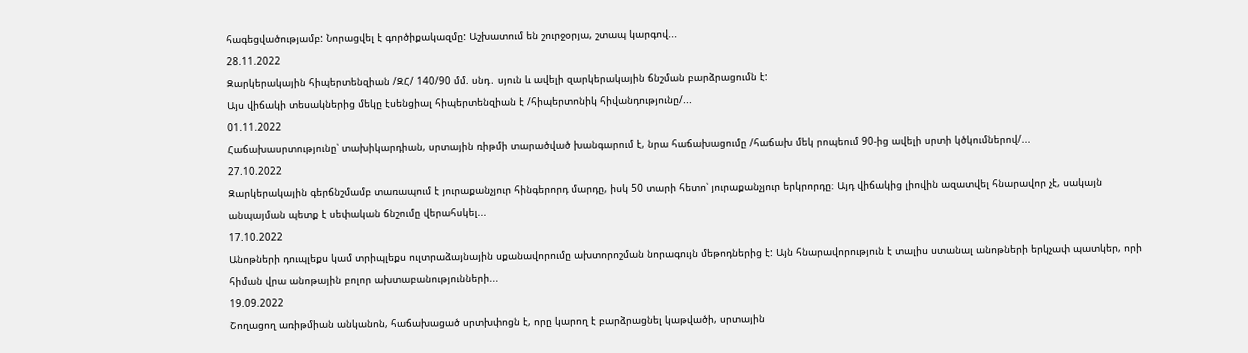հագեցվածությամբ: Նորացվել է գործիքակազմը: Աշխատում են շուրջօրյա, շտապ կարգով...
28.11.2022
Զարկերակային հիպերտենզիան /ԶՀ/ 140/90 մմ. սնդ․ սյուն և ավելի զարկերակային ճնշման բարձրացումն է:
Այս վիճակի տեսակներից մեկը էսենցիալ հիպերտենզիան է /հիպերտոնիկ հիվանդությունը/...
01.11.2022
Հաճախասրտությունը՝ տախիկարդիան, սրտային ռիթմի տարածված խանգարում է, նրա հաճախացումը /հաճախ մեկ րոպեում 90-ից ավելի սրտի կծկումներով/...
27.10.2022
Զարկերակային գերճնշմամբ տառապում է յուրաքանչյուր հինգերորդ մարդը, իսկ 50 տարի հետո՝ յուրաքանչյուր երկրորդը։ Այդ վիճակից լիովին ազատվել հնարավոր չէ, սակայն անպայման պետք է սեփական ճնշումը վերահսկել...
17.10.2022
Անոթների դուպլեքս կամ տրիպլեքս ուլտրաձայնային սքանավորումը ախտորոշման նորագույն մեթոդներից է: Այն հնարավորություն է տալիս ստանալ անոթների երկչափ պատկեր, որի հիման վրա անոթային բոլոր ախտաբանությունների...
19.09.2022
Շողացող առիթմիան անկանոն, հաճախացած սրտխփոցն է, որը կարող է բարձրացնել կաթվածի, սրտային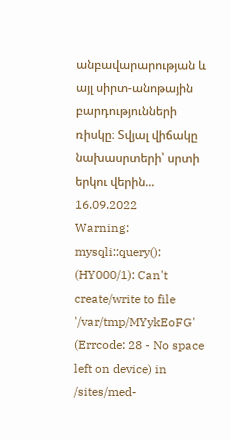անբավարարության և այլ սիրտ-անոթային բարդությունների ռիսկը։ Տվյալ վիճակը նախասրտերի՝ սրտի երկու վերին...
16.09.2022
Warning: mysqli::query(): (HY000/1): Can't create/write to file '/var/tmp/MYykEoFG' (Errcode: 28 - No space left on device) in /sites/med-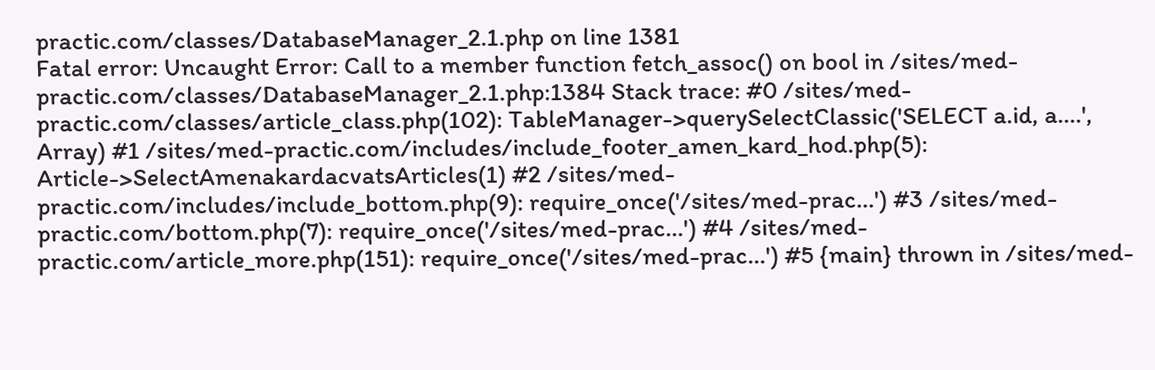practic.com/classes/DatabaseManager_2.1.php on line 1381
Fatal error: Uncaught Error: Call to a member function fetch_assoc() on bool in /sites/med-practic.com/classes/DatabaseManager_2.1.php:1384 Stack trace: #0 /sites/med-practic.com/classes/article_class.php(102): TableManager->querySelectClassic('SELECT a.id, a....', Array) #1 /sites/med-practic.com/includes/include_footer_amen_kard_hod.php(5): Article->SelectAmenakardacvatsArticles(1) #2 /sites/med-practic.com/includes/include_bottom.php(9): require_once('/sites/med-prac...') #3 /sites/med-practic.com/bottom.php(7): require_once('/sites/med-prac...') #4 /sites/med-practic.com/article_more.php(151): require_once('/sites/med-prac...') #5 {main} thrown in /sites/med-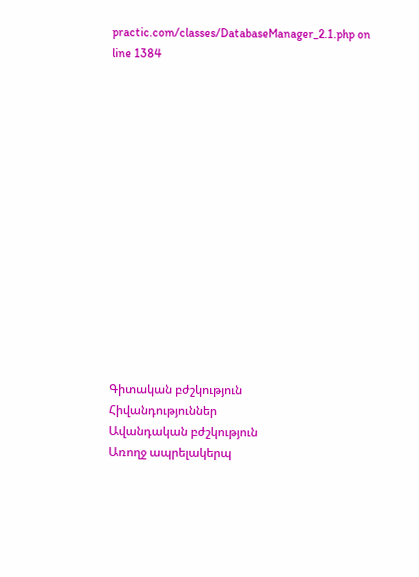practic.com/classes/DatabaseManager_2.1.php on line 1384















Գիտական բժշկություն
Հիվանդություններ
Ավանդական բժշկություն
Առողջ ապրելակերպ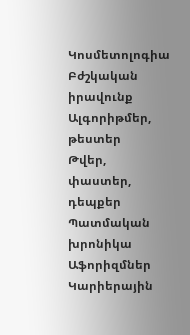Կոսմետոլոգիա
Բժշկական իրավունք
Ալգորիթմեր, թեստեր
Թվեր, փաստեր, դեպքեր
Պատմական խրոնիկա
Աֆորիզմներ
Կարիերային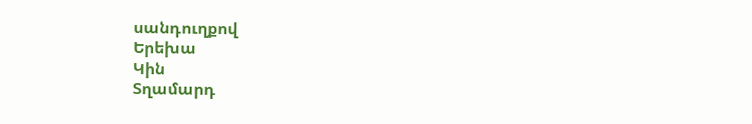սանդուղքով
Երեխա
Կին
Տղամարդ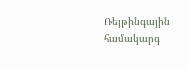Ռեյթինգային համակարգ